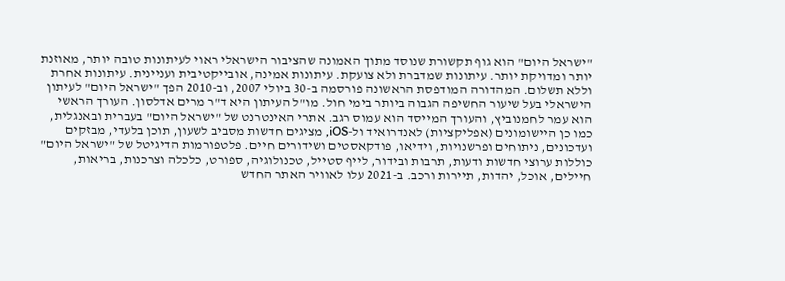"ישראל היום" הוא גוף תקשורת שנוסד מתוך האמונה שהציבור הישראלי ראוי לעיתונות טובה יותר, מאוזנת יותר ומדויקת יותר. עיתונות שמדברת ולא צועקת. עיתונות אמינה, אובייקטיבית ועניינית. עיתונות אחרת וללא תשלום. המהדורה המודפסת הראשונה פורסמה ב-30 ביולי 2007, וב-2010 הפך "ישראל היום" לעיתון הישראלי בעל שיעור החשיפה הגבוה ביותר בימי חול. מו"ל העיתון היא ד"ר מרים אדלסון. העורך הראשי הוא עמר לחמנוביץ, והעורך המייסד הוא עמוס רגב. אתרי האינטרנט של "ישראל היום" בעברית ובאנגלית, כמו כן היישומונים (אפליקציות) לאנדרואיד ול-iOS, מציגים חדשות מסביב לשעון, תוכן בלעדי, מבזקים ועדכונים, ניתוחים ופרשנויות, וידיאו, פודקאסטים ושידורים חיים. פלטפורמות הדיגיטל של "ישראל היום" כוללות ערוצי חדשות ודעות, תרבות ובידור, לייף סטייל, טכנולוגיה, ספורט, כלכלה וצרכנות, בריאות, חיילים, אוכל, יהדות, תיירות ורכב. ב-2021 עלו לאוויר האתר החדש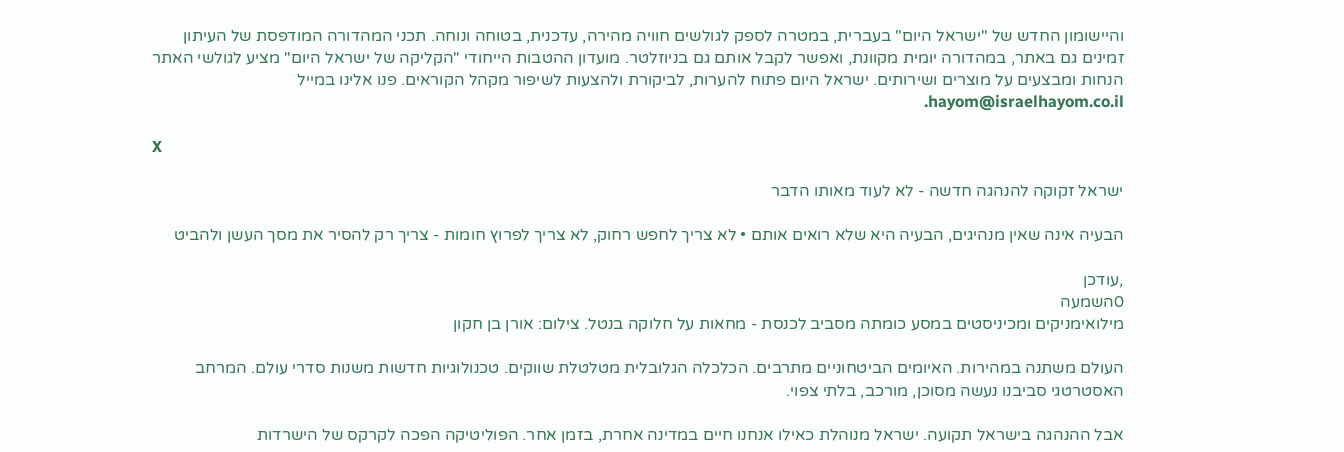והיישומון החדש של "ישראל היום" בעברית, במטרה לספק לגולשים חוויה מהירה, עדכנית, בטוחה ונוחה. תכני המהדורה המודפסת של העיתון זמינים גם באתר, במהדורה יומית מקוונת, ואפשר לקבל אותם גם בניוזלטר. מועדון ההטבות הייחודי "הקליקה של ישראל היום" מציע לגולשי האתר הנחות ומבצעים על מוצרים ושירותים. ישראל היום פתוח להערות, לביקורת ולהצעות לשיפור מקהל הקוראים. פנו אלינו במייל hayom@israelhayom.co.il.

X

ישראל זקוקה להנהגה חדשה - לא לעוד מאותו הדבר

הבעיה אינה שאין מנהיגים, הבעיה היא שלא רואים אותם • לא צריך לחפש רחוק, לא צריך לפרוץ חומות - צריך רק להסיר את מסך העשן ולהביט

,עודכן
0השמעה
מילואימניקים ומכיניסטים במסע כומתה מסביב לכנסת - מחאות על חלוקה בנטל. צילום: אורן בן חקון

העולם משתנה במהירות. האיומים הביטחוניים מתרבים. הכלכלה הגלובלית מטלטלת שווקים. טכנולוגיות חדשות משנות סדרי עולם. המרחב האסטרטגי סביבנו נעשה מסוכן, מורכב, בלתי צפוי.

אבל ההנהגה בישראל תקועה. ישראל מנוהלת כאילו אנחנו חיים במדינה אחרת, בזמן אחר. הפוליטיקה הפכה לקרקס של הישרדות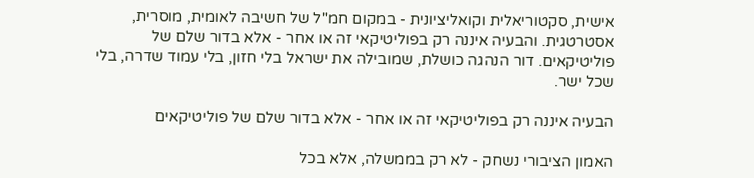אישית, סקטוריאלית וקואליציונית - במקום חמ"ל של חשיבה לאומית, מוסרית, אסטרטגית. והבעיה איננה רק בפוליטיקאי זה או אחר - אלא בדור שלם של פוליטיקאים. דור הנהגה כושלת, שמובילה את ישראל בלי חזון, בלי עמוד שדרה, בלי שכל ישר.

הבעיה איננה רק בפוליטיקאי זה או אחר - אלא בדור שלם של פוליטיקאים

האמון הציבורי נשחק - לא רק בממשלה, אלא בכל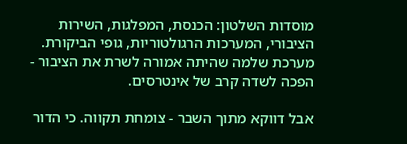מוסדות השלטון: הכנסת, המפלגות, השירות הציבורי, המערכות הרגולטוריות, גופי הביקורת. מערכת שלמה שהיתה אמורה לשרת את הציבור - הפכה לשדה קרב של אינטרסים.

אבל דווקא מתוך השבר - צומחת תקווה. כי הדור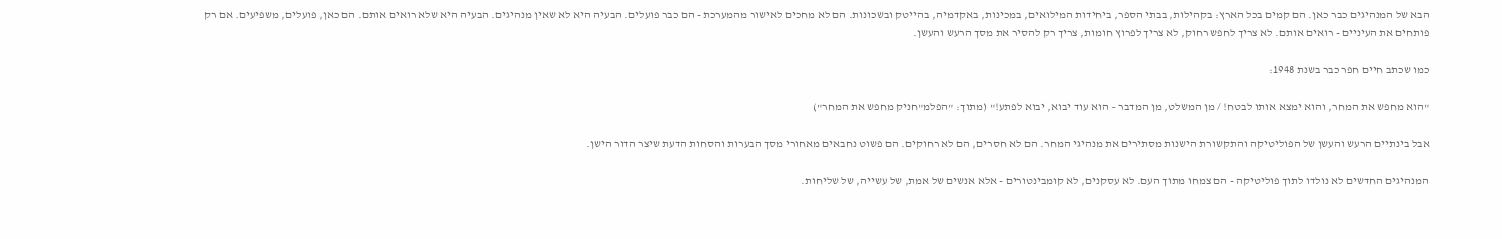הבא של המנהיגים כבר כאן. הם קמים בכל הארץ: בקהילות, בבתי הספר, ביחידות המילואים, במכינות, באקדמיה, בהייטק ובשכונות. הם לא מחכים לאישור מהמערכת - הם כבר פועלים. הבעיה היא לא שאין מנהיגים. הבעיה היא שלא רואים אותם. הם כאן, פועלים, משפיעים. אם רק פותחים את העיניים - רואים אותם. לא צריך לחפש רחוק, לא צריך לפרוץ חומות, צריך רק להסיר את מסך הרעש והעשן.

כמו שכתב חיים חפר כבר בשנת 1948:

"הוא מחפש את המחר, והוא ימצא אותו לבטח! / מן המשלט, מן המדבר – הוא עוד יבוא, יבוא לפתע!" (מתוך: "הפלמ"חניק מחפש את המחר")

אבל בינתיים הרעש והעשן של הפוליטיקה והתקשורת הישנות מסתירים את מנהיגי המחר. הם לא חסרים, הם לא רחוקים. הם פשוט נחבאים מאחורי מסך הבערות והסחות הדעת שיצר הדור הישן.

המנהיגים החדשים לא נולדו לתוך פוליטיקה - הם צמחו מתוך העם. לא עסקנים, לא קומבינטורים - אלא אנשים של אמת, של עשייה, של שליחות.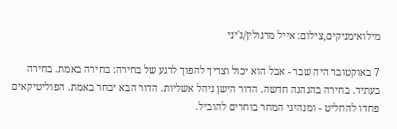מילואימניקים,צילום: אייל מרגולין/ג'יני

7 באוקטובר היה שבר - אבל הוא יכול וצריך להפוך לרגע של בחירה: בחירה באמת. בחירה בעתיד. בחירה בהנהגה חדשה. הדור הישן ניהל אשליות. הדור הבא יבחר באמת. הפוליטיקאים פחדו להחליט - ומנהיגי המחר בוחרים להוביל.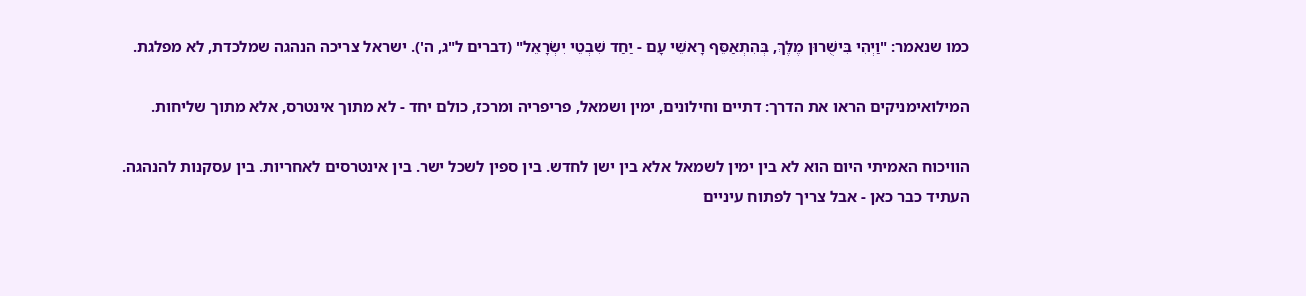כמו שנאמר: "וַיְהִי בִּישֻׁרוּן מֶלֶךְ, בְּהִתְאַסֵּף רָאשֵׁי עָם - יַחַד שִׁבְטֵי יִשְׂרָאֵל" (דברים ל"ג, ה'). ישראל צריכה הנהגה שמלכדת, לא מפלגת.

המילואימניקים הראו את הדרך: דתיים וחילונים, ימין ושמאל, פריפריה ומרכז, כולם יחד - לא מתוך אינטרס, אלא מתוך שליחות.

הוויכוח האמיתי היום הוא לא בין ימין לשמאל אלא בין ישן לחדש. בין ספין לשכל ישר. בין אינטרסים לאחריות. בין עסקנות להנהגה. העתיד כבר כאן - אבל צריך לפתוח עיניים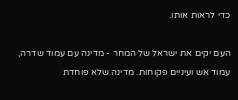כדי לראות אותו.

העם יקים את ישראל של המחר - מדינה עם עמוד שדרה, עמוד אש ועיניים פקוחות. מדינה שלא פוחדת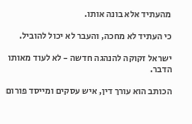מהעתיד אלא בונה אותו.

כי העתיד לא מחכה, והעבר לא יכול להוביל.

ישראל זקוקה להנהגה חדשה - לא לעוד מאותו הדבר.

הכותב הוא עורך דין, איש עסקים ומייסד פורום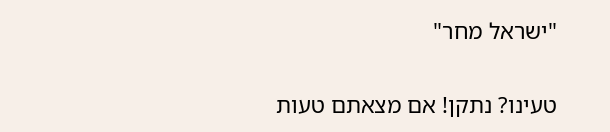"ישראל מחר"

טעינו? נתקן! אם מצאתם טעות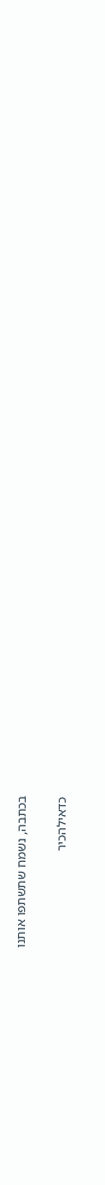בכתבה, נשמח שתשתפו אותנו

כדאילהכיר